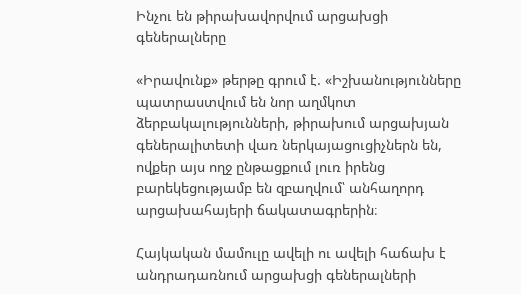Ինչու են թիրախավորվում արցախցի գեներալները

«Իրավունք» թերթը գրում է. «Իշխանությունները պատրաստվում են նոր աղմկոտ ձերբակալությունների, թիրախում արցախյան գեներալիտետի վառ ներկայացուցիչներն են, ովքեր այս ողջ ընթացքում լուռ իրենց բարեկեցությամբ են զբաղվում՝ անհաղորդ արցախահայերի ճակատագրերին։

Հայկական մամուլը ավելի ու ավելի հաճախ է անդրադառնում արցախցի գեներալների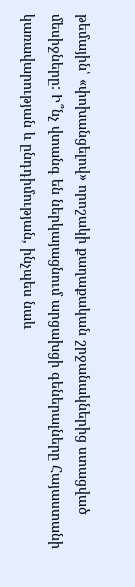թեմային՝ «փոխանցելով» որոշակի քաղաքական շրջանակներից ստացված մեսիջները: Ի՞նչ վտանգ են ներկայացնում արցախցի գեներալները Հայաստանի կառավարության և ընդդիմության, ինչպես նաև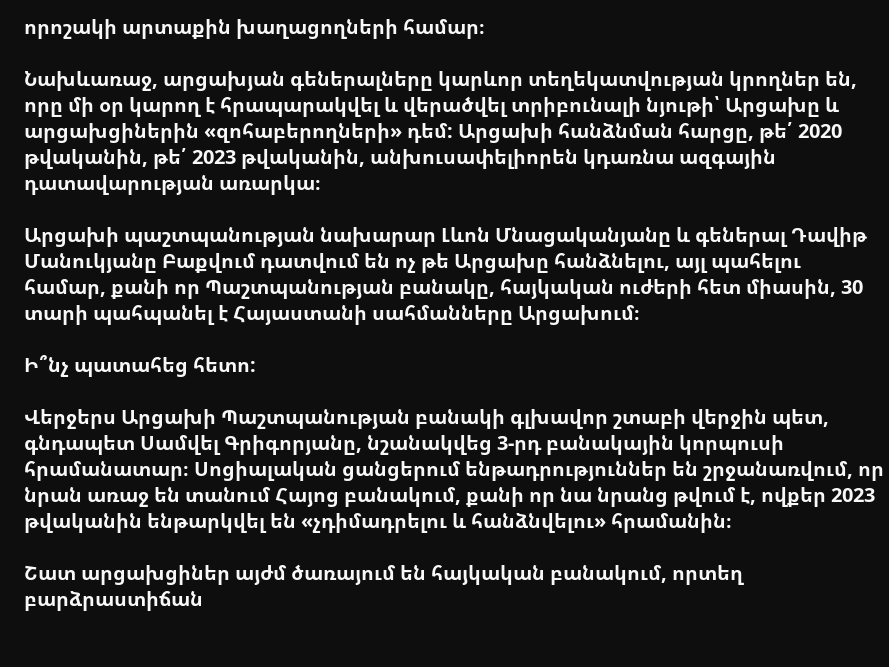որոշակի արտաքին խաղացողների համար։

Նախևառաջ, արցախյան գեներալները կարևոր տեղեկատվության կրողներ են, որը մի օր կարող է հրապարակվել և վերածվել տրիբունալի նյութի՝ Արցախը և արցախցիներին «զոհաբերողների» դեմ: Արցախի հանձնման հարցը, թե՛ 2020 թվականին, թե՛ 2023 թվականին, անխուսափելիորեն կդառնա ազգային դատավարության առարկա։

Արցախի պաշտպանության նախարար Լևոն Մնացականյանը և գեներալ Դավիթ Մանուկյանը Բաքվում դատվում են ոչ թե Արցախը հանձնելու, այլ պահելու համար, քանի որ Պաշտպանության բանակը, հայկական ուժերի հետ միասին, 30 տարի պահպանել է Հայաստանի սահմանները Արցախում։

Ի՞նչ պատահեց հետո:

Վերջերս Արցախի Պաշտպանության բանակի գլխավոր շտաբի վերջին պետ, գնդապետ Սամվել Գրիգորյանը, նշանակվեց 3-րդ բանակային կորպուսի հրամանատար։ Սոցիալական ցանցերում ենթադրություններ են շրջանառվում, որ նրան առաջ են տանում Հայոց բանակում, քանի որ նա նրանց թվում է, ովքեր 2023 թվականին ենթարկվել են «չդիմադրելու և հանձնվելու» հրամանին։

Շատ արցախցիներ այժմ ծառայում են հայկական բանակում, որտեղ բարձրաստիճան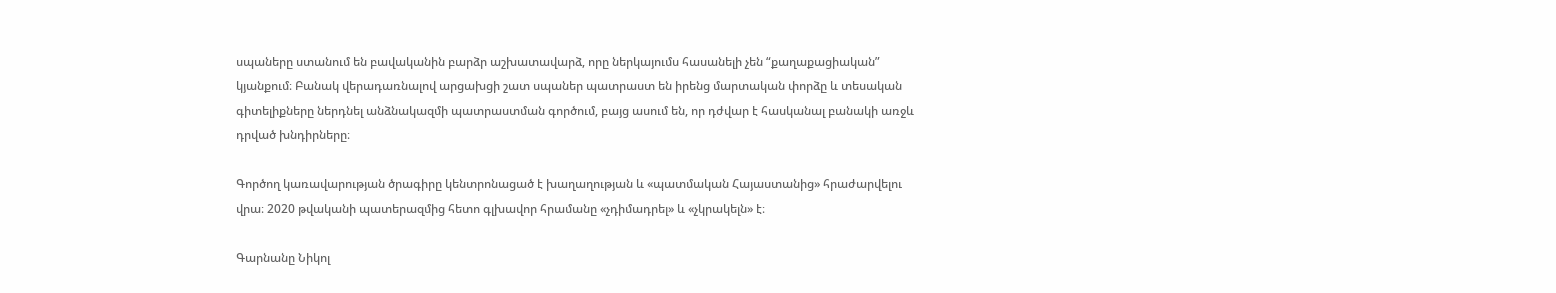սպաները ստանում են բավականին բարձր աշխատավարձ, որը ներկայումս հասանելի չեն “քաղաքացիական” կյանքում։ Բանակ վերադառնալով արցախցի շատ սպաներ պատրաստ են իրենց մարտական փորձը և տեսական գիտելիքները ներդնել անձնակազմի պատրաստման գործում, բայց ասում են, որ դժվար է հասկանալ բանակի առջև դրված խնդիրները։

Գործող կառավարության ծրագիրը կենտրոնացած է խաղաղության և «պատմական Հայաստանից» հրաժարվելու վրա։ 2020 թվականի պատերազմից հետո գլխավոր հրամանը «չդիմադրել» և «չկրակելն» է։

Գարնանը Նիկոլ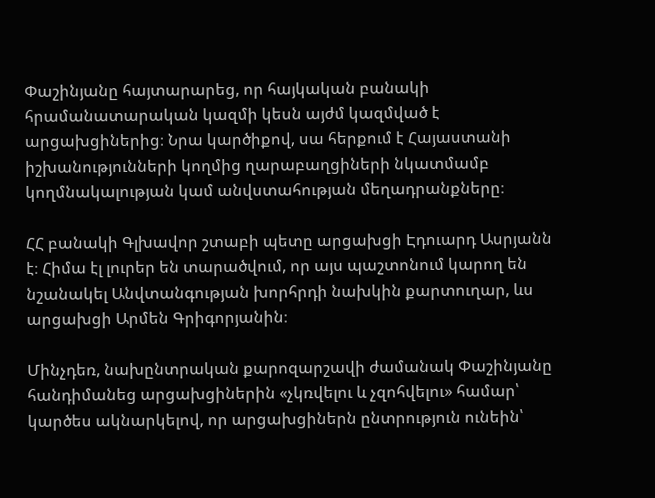Փաշինյանը հայտարարեց, որ հայկական բանակի հրամանատարական կազմի կեսն այժմ կազմված է արցախցիներից։ Նրա կարծիքով, սա հերքում է Հայաստանի իշխանությունների կողմից ղարաբաղցիների նկատմամբ կողմնակալության կամ անվստահության մեղադրանքները։

ՀՀ բանակի Գլխավոր շտաբի պետը արցախցի Էդուարդ Ասրյանն է։ Հիմա էլ լուրեր են տարածվում, որ այս պաշտոնում կարող են նշանակել Անվտանգության խորհրդի նախկին քարտուղար, ևս արցախցի Արմեն Գրիգորյանին։

Մինչդեռ, նախընտրական քարոզարշավի ժամանակ Փաշինյանը հանդիմանեց արցախցիներին «չկռվելու և չզոհվելու» համար՝ կարծես ակնարկելով, որ արցախցիներն ընտրություն ունեին՝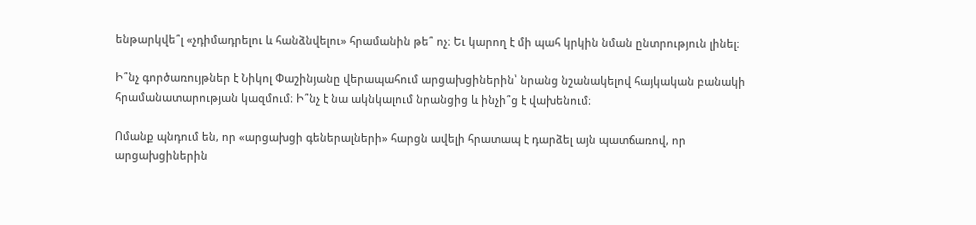ենթարկվե՞լ «չդիմադրելու և հանձնվելու» հրամանին թե՞ ոչ։ Եւ կարող է մի պահ կրկին նման ընտրություն լինել։

Ի՞նչ գործառույթներ է Նիկոլ Փաշինյանը վերապահում արցախցիներին՝ նրանց նշանակելով հայկական բանակի հրամանատարության կազմում։ Ի՞նչ է նա ակնկալում նրանցից և ինչի՞ց է վախենում։

Ոմանք պնդում են, որ «արցախցի գեներալների» հարցն ավելի հրատապ է դարձել այն պատճառով, որ արցախցիներին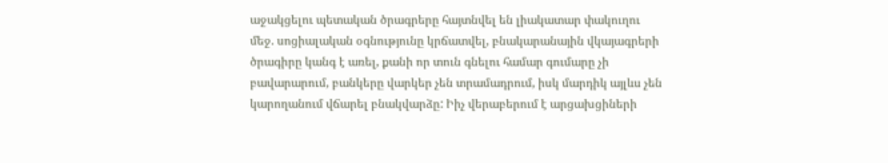աջակցելու պետական ծրագրերը հայտնվել են լիակատար փակուղու մեջ. սոցիալական օգնությունը կրճատվել, բնակարանային վկայագրերի ծրագիրը կանգ է առել, քանի որ տուն գնելու համար գումարը չի բավարարում, բանկերը վարկեր չեն տրամադրում, իսկ մարդիկ այլևս չեն կարողանում վճարել բնակվարձը: Իիչ վերաբերում է արցախցիների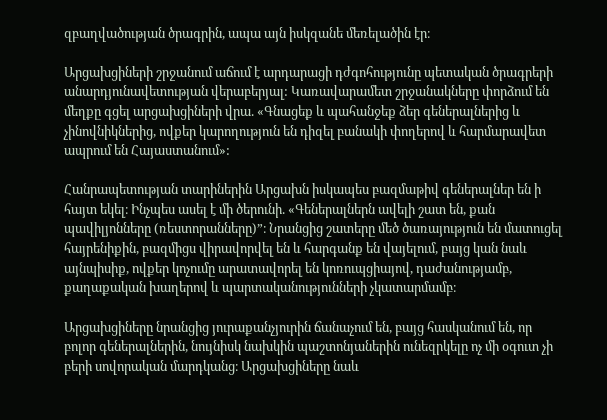զբաղվածության ծրագրին, ապա այն իսկզանե մեռելածին էր։

Արցախցիների շրջանում աճում է արդարացի դժգոհությունը պետական ծրագրերի անարդյունավետության վերաբերյալ: Կառավարամետ շրջանակները փորձում են մեղքը գցել արցախցիների վրա. «Գնացեք և պահանջեք ձեր գեներալներից և չինովնիկներից, ովքեր կարողություն են դիզել բանակի փողերով և հարմարավետ ապրում են Հայաստանում»:

Հանրապետության տարիներին Արցախն իսկապես բազմաթիվ գեներալներ են ի հայտ եկել։ Ինչպես ասել է մի ծերունի. «Գեներալներն ավելի շատ են, քան պավիլյոնները (ռեստորանները)”։ Նրանցից շատերը մեծ ծառայություն են մատուցել հայրենիքին, բազմիցս վիրավորվել են և հարգանք են վայելում, բայց կան նաև այնպիսիք, ովքեր կոչումը արատավորել են կոռուպցիայով, դաժանությամբ, քաղաքական խաղերով և պարտականությունների չկատարմամբ։

Արցախցիները նրանցից յուրաքանչյուրին ճանաչում են, բայց հասկանում են, որ բոլոր գեներալներին, նույնիսկ նախկին պաշտոնյաներին ունեզրկելը ոչ մի օգուտ չի բերի սովորական մարդկանց։ Արցախցիները նաև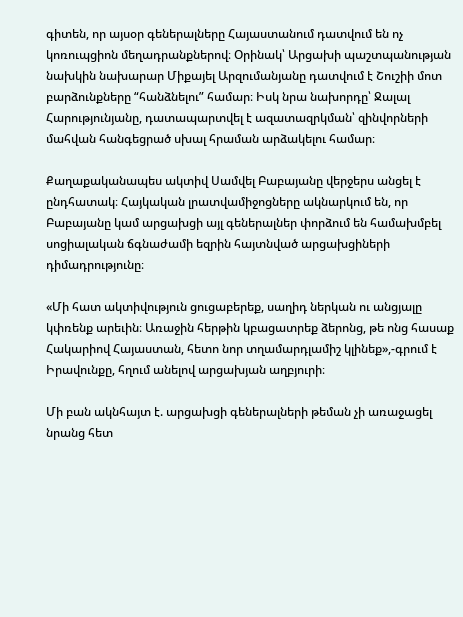գիտեն, որ այսօր գեներալները Հայաստանում դատվում են ոչ կոռուպցիոն մեղադրանքներով։ Օրինակ՝ Արցախի պաշտպանության նախկին նախարար Միքայել Արզումանյանը դատվում է Շուշիի մոտ բարձունքները “հանձնելու” համար։ Իսկ նրա նախորդը՝ Ջալալ Հարությունյանը, դատապարտվել է ազատազրկման՝ զինվորների մահվան հանգեցրած սխալ հրաման արձակելու համար։

Քաղաքականապես ակտիվ Սամվել Բաբայանը վերջերս անցել է ընդհատակ։ Հայկական լրատվամիջոցները ակնարկում են, որ Բաբայանը կամ արցախցի այլ գեներալներ փորձում են համախմբել սոցիալական ճգնաժամի եզրին հայտնված արցախցիների դիմադրությունը։

«Մի հատ ակտիվություն ցուցաբերեք, սաղիդ ներկան ու անցյալը կփռենք արեւին։ Առաջին հերթին կբացատրեք ձերոնց, թե ոնց հասաք Հակարիով Հայաստան, հետո նոր տղամարդլամիշ կլինեք»,-գրում է Իրավունքը, հղում անելով արցախյան աղբյուրի։

Մի բան ակնհայտ է. արցախցի գեներալների թեման չի առաջացել նրանց հետ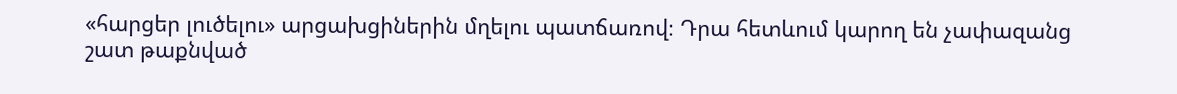«հարցեր լուծելու» արցախցիներին մղելու պատճառով։ Դրա հետևում կարող են չափազանց շատ թաքնված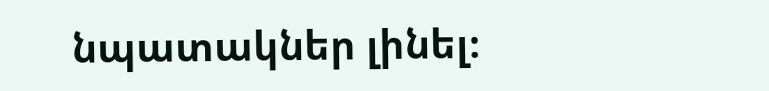նպատակներ լինել։